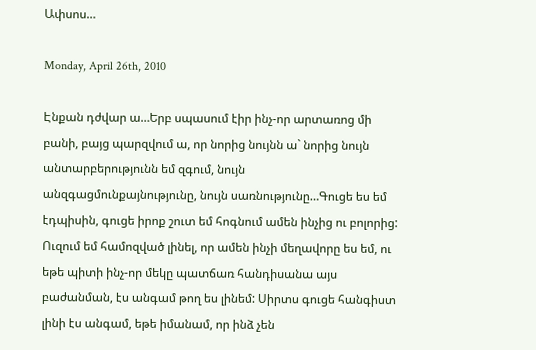Ափսոս…

Monday, April 26th, 2010

Էնքան դժվար ա…Երբ սպասում էիր ինչ-որ արտառոց մի բանի, բայց պարզվում ա, որ նորից նույնն ա` նորից նույն անտարբերությունն եմ զգում, նույն անզգացմունքայնությունը, նույն սառնությունը…Գուցե ես եմ էդպիսին, գուցե իրոք շուտ եմ հոգնում ամեն ինչից ու բոլորից: Ուզում եմ համոզված լինել, որ ամեն ինչի մեղավորը ես եմ, ու եթե պիտի ինչ-որ մեկը պատճառ հանդիսանա այս բաժանման, էս անգամ թող ես լինեմ: Սիրտս գուցե հանգիստ լինի էս անգամ, եթե իմանամ, որ ինձ չեն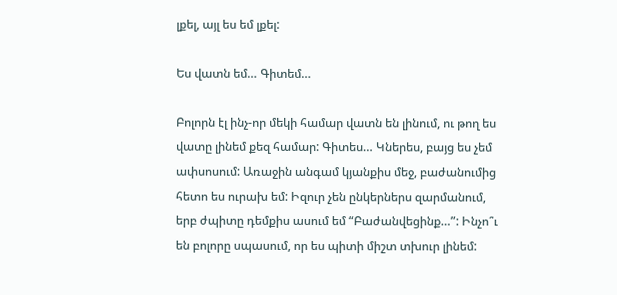լքել, այլ ես եմ լքել:

Ես վատն եմ… Գիտեմ…

Բոլորն էլ ինչ-որ մեկի համար վատն են լինում, ու թող ես վատը լինեմ քեզ համար: Գիտես… Կներես, բայց ես չեմ ափսոսում: Առաջին անգամ կյանքիս մեջ, բաժանումից հետո ես ուրախ եմ: Իզուր չեն ընկերներս զարմանում, երբ ժպիտը դեմքիս ասում եմ “Բաժանվեցինք…”: Ինչո՞ւ են բոլորը սպասում, որ ես պիտի միշտ տխուր լինեմ: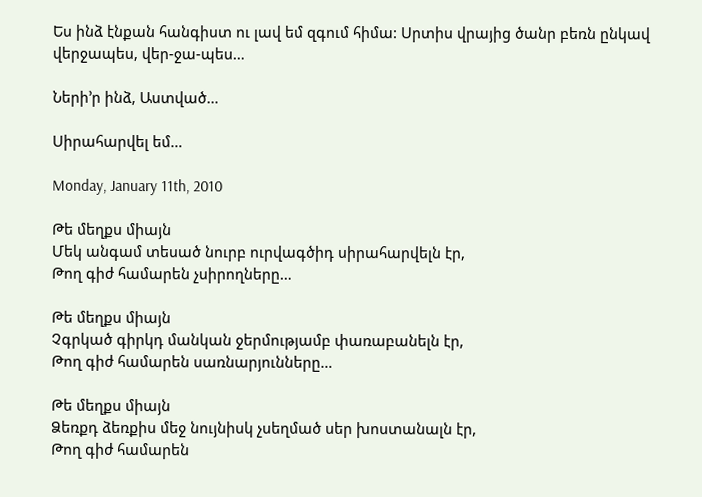Ես ինձ էնքան հանգիստ ու լավ եմ զգում հիմա: Սրտիս վրայից ծանր բեռն ընկավ վերջապես, վեր-ջա-պես…

Ների’ր ինձ, Աստված…

Սիրահարվել եմ…

Monday, January 11th, 2010

Թե մեղքս միայն
Մեկ անգամ տեսած նուրբ ուրվագծիդ սիրահարվելն էր,
Թող գիժ համարեն չսիրողները…

Թե մեղքս միայն
Չգրկած գիրկդ մանկան ջերմությամբ փառաբանելն էր,
Թող գիժ համարեն սառնարյունները…

Թե մեղքս միայն
Ձեռքդ ձեռքիս մեջ նույնիսկ չսեղմած սեր խոստանալն էր,
Թող գիժ համարեն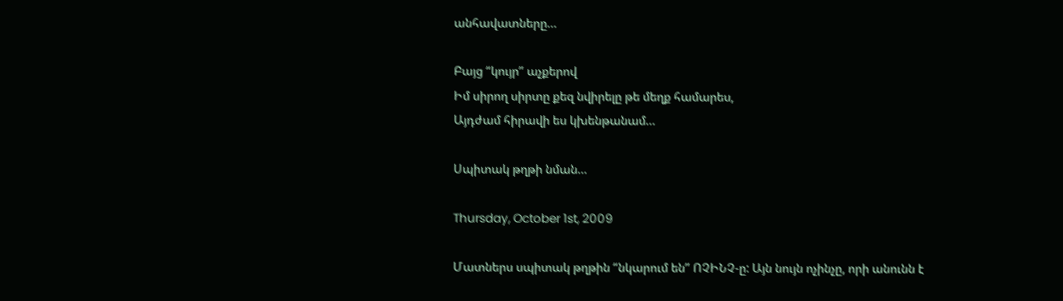անհավատները…

Բայց “կույր” աչքերով
Իմ սիրող սիրտը քեզ նվիրելը թե մեղք համարես,
Այդժամ հիրավի ես կխենթանամ…

Սպիտակ թղթի նման…

Thursday, October 1st, 2009

Մատներս սպիտակ թղթին “նկարում են” ՈՉԻՆՉ-ը: Այն նույն ոչինչը, որի անունն է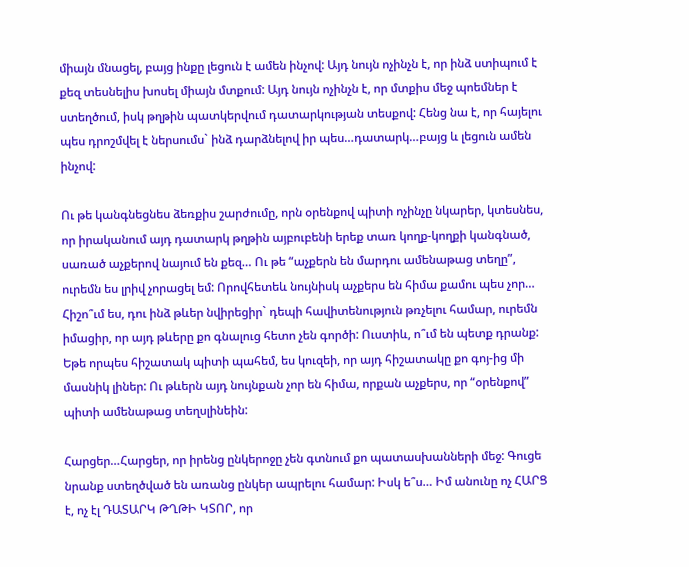միայն մնացել, բայց ինքը լեցուն է ամեն ինչով: Այդ նույն ոչինչն է, որ ինձ ստիպում է քեզ տեսնելիս խոսել միայն մտքում: Այդ նույն ոչինչն է, որ մտքիս մեջ պոեմներ է ստեղծում, իսկ թղթին պատկերվում դատարկության տեսքով: Հենց նա է, որ հայելու պես դրոշմվել է ներսումս` ինձ դարձնելով իր պես…դատարկ…բայց և լեցուն ամեն ինչով:

Ու թե կանգնեցնես ձեռքիս շարժումը, որն օրենքով պիտի ոչինչը նկարեր, կտեսնես, որ իրականում այդ դատարկ թղթին այբուբենի երեք տառ կողք-կողքի կանգնած, սառած աչքերով նայում են քեզ… Ու թե “աչքերն են մարդու ամենաթաց տեղը”, ուրեմն ես լրիվ չորացել եմ: Որովհետեև նույնիսկ աչքերս են հիմա քամու պես չոր… Հիշո՞ւմ ես, դու ինձ թևեր նվիրեցիր` դեպի հավիտենություն թռչելու համար, ուրեմն իմացիր, որ այդ թևերը քո գնալուց հետո չեն գործի: Ուստիև, ո՞ւմ են պետք դրանք: Եթե որպես հիշատակ պիտի պահեմ, ես կուզեի, որ այդ հիշատակը քո գոյ-ից մի մասնիկ լիներ: Ու թևերն այդ նույնքան չոր են հիմա, որքան աչքերս, որ “օրենքով” պիտի ամենաթաց տեղսլինեին:

Հարցեր…Հարցեր, որ իրենց ընկերոջը չեն գտնում քո պատասխանների մեջ: Գուցե նրանք ստեղծված են առանց ընկեր ապրելու համար: Իսկ ե՞ս… Իմ անունը ոչ ՀԱՐՑ է, ոչ էլ ԴԱՏԱՐԿ ԹՂԹԻ ԿՏՈՐ, որ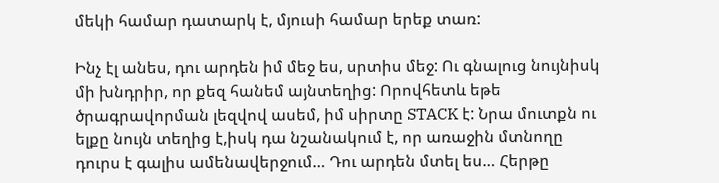մեկի համար դատարկ է, մյուսի համար երեք տառ:

Ինչ էլ անես, դու արդեն իմ մեջ ես, սրտիս մեջ: Ու գնալուց նույնիսկ մի խնդրիր, որ քեզ հանեմ այնտեղից: Որովհետև եթե ծրագրավորման լեզվով ասեմ, իմ սիրտը STACK է: Նրա մուտքն ու ելքը նույն տեղից է,իսկ դա նշանակում է, որ առաջին մտնողը դուրս է գալիս ամենավերջում… Դու արդեն մտել ես… Հերթը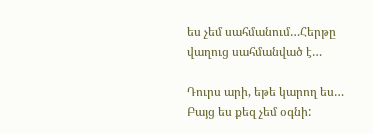ես չեմ սահմանում…Հերթը վաղուց սահմանված է…

Դուրս արի, եթե կարող ես… Բայց ես քեզ չեմ օգնի: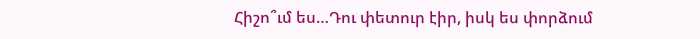Հիշո՞ւմ ես…Դու փետուր էիր, իսկ ես փորձում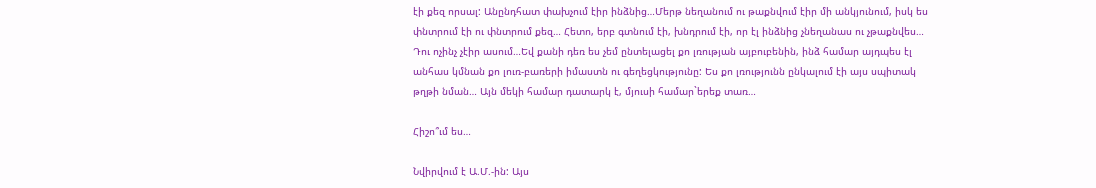էի քեզ որսալ: Անընդհատ փախչում էիր ինձնից…Մերթ նեղանում ու թաքնվում էիր մի անկյունում, իսկ ես փնտրում էի ու փնտրում քեզ… Հետո, երբ գտնում էի, խնդրում էի, որ էլ ինձնից չնեղանաս ու չթաքնվես… Դու ոչինչ չէիր ասում…Եվ քանի դեռ ես չեմ ընտելացել քո լռության այբուբենին, ինձ համար այդպես էլ անհաս կմնան քո լուռ-բառերի իմաստն ու գեղեցկությունը: Ես քո լռությունն ընկալում էի այս սպիտակ թղթի նման… Այն մեկի համար դատարկ է, մյուսի համար`երեք տառ…

Հիշո՞ւմ ես…

Նվիրվում է Ա.Մ.-ին: Այս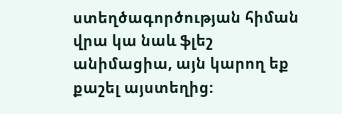ստեղծագործության հիման վրա կա նաև ֆլեշ անիմացիա, այն կարող եք քաշել այստեղից: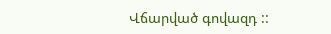Վճարված գովազդ ::